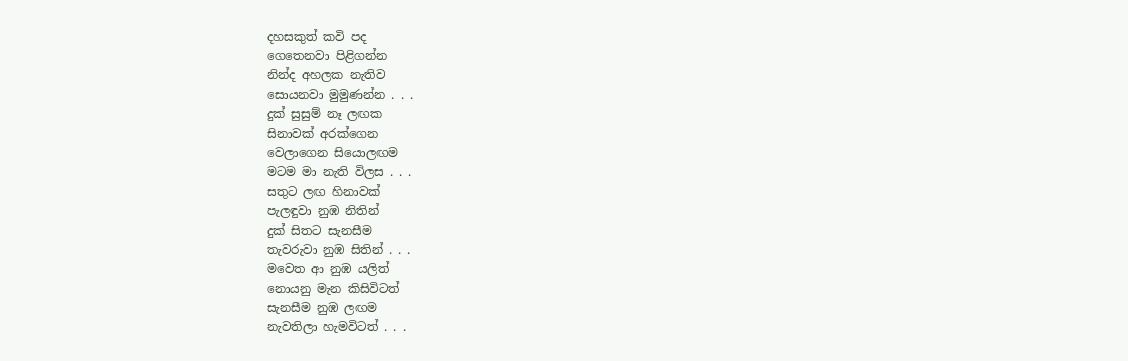දහසකුත් කවි පද
ගෙතෙනවා පිළිගන්න
නින්ද අහලක නැතිව
සොයනවා මුමුණන්න . . .
දුක් සුසුම් නෑ ලඟක
සිනාවක් අරක්ගෙන
වෙලාගෙන සියොලඟම
මටම මා නැති විලස . . .
සතුට ලඟ හිනාවක්
පැලඳුවා නුඹ නිතින්
දුක් සිතට සැනසීම
තැවරුවා නුඹ සිතින් . . .
මවෙත ආ නුඹ යලිත්
නොයනු මැන කිසිවිටත්
සැනසීම නුඹ ලඟම
නැවතිලා හැමවිටත් . . .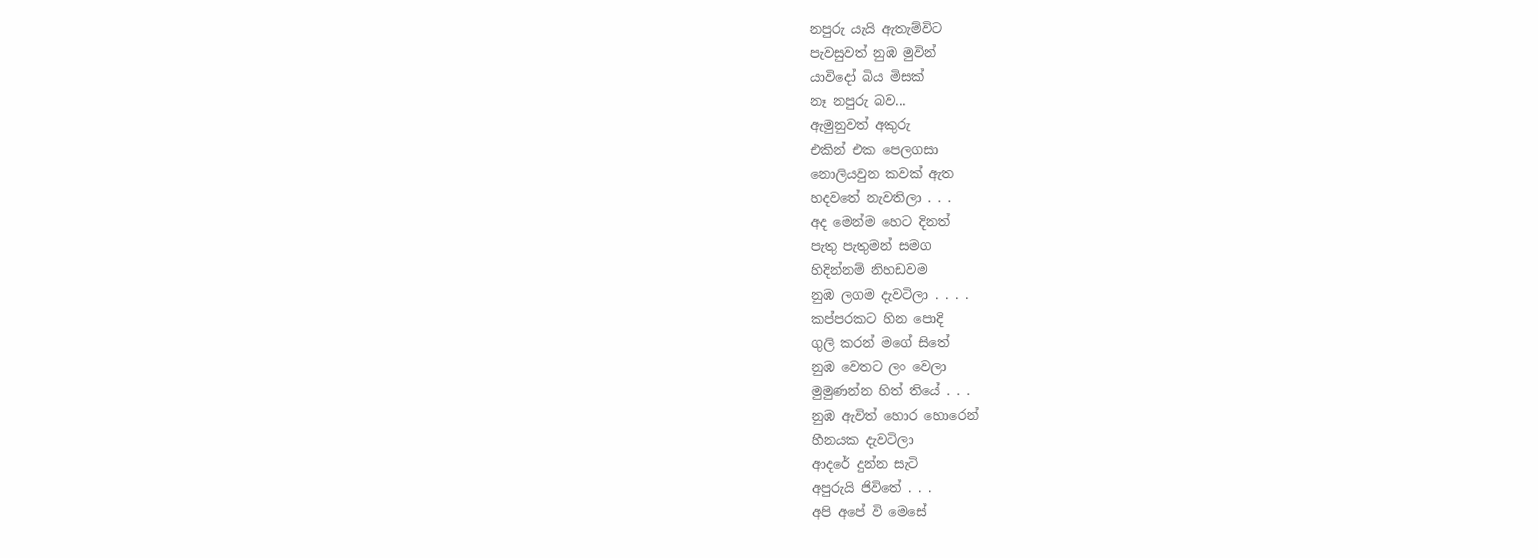නපුරු යැයි ඇතැම්විට
පැවසුවත් නුඹ මුවින්
යාවිදෝ බිය මිසක්
නෑ නපුරු බව...
ඇමුනුවත් අකුරු
එකින් එක පෙලගසා
නොලියවුන කවක් ඇත
හදවතේ නැවතිලා . . .
අද මෙන්ම හෙට දිනත්
පැතු පැතුමන් සමග
හිදින්නම් නිහඩවම
නුඹ ලගම දැවටිලා . . . .
කප්පරකට හින පොදි
ගුලි කරන් මගේ සිතේ
නුඹ වෙතට ලං වෙලා
මුමුණන්න හිත් තියේ . . .
නුඹ ඇවිත් හොර හොරෙන්
හීනයක දැවටිලා
ආදරේ දුන්න සැටි
අපුරුයි ජිවිතේ . . .
අපි අපේ වි මෙසේ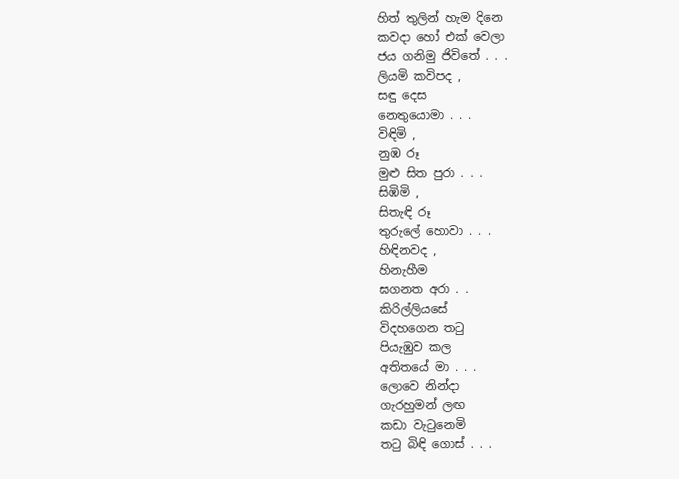හිත් තුලින් හැම දිනෙ
කවදා හෝ එක් වෙලා
ජය ගනිමු ජිවිතේ . . .
ලියමි කවිපද ,
සඳු දෙස
නෙතුයොමා . . .
විඳිමි ,
නුඹ රූ
මුළු සිත පුරා . . .
සිඹිමි ,
සිතැඳි රූ
තුරුලේ හොවා . . .
හිඳිනවද ,
හිනැහීම
ඝගනත අරා . .
කිරිල්ලියසේ
විදහගෙන තටු
පියැඹුව කල
අතිතයේ මා . . .
ලොවෙ නින්දා
ගැරහුමන් ලඟ
කඩා වැටුනෙමි
තටු බිඳි ගොස් . . .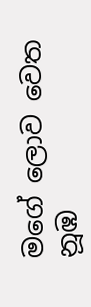මගේ ලොව වෙත
නූඹ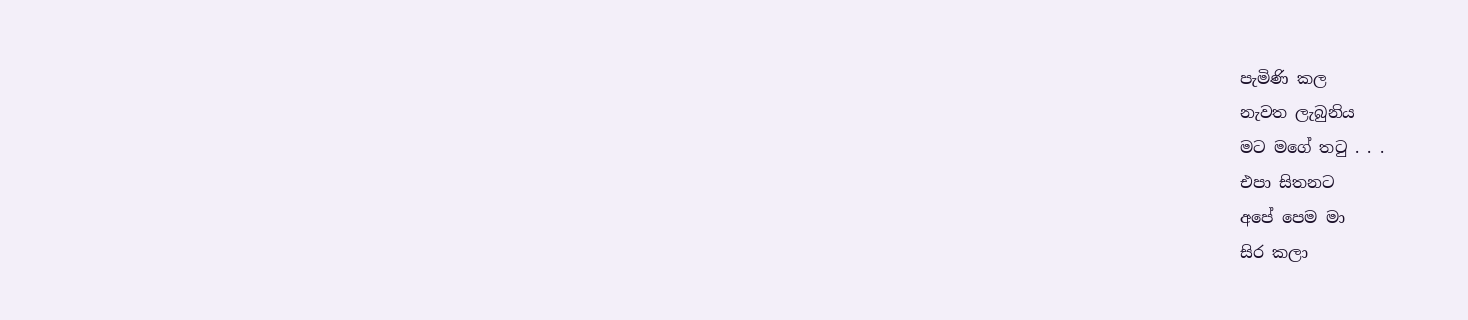පැමිණි කල
නැවත ලැබුනිය
මට මගේ තටු . . .
එපා සිතනට
අපේ පෙම මා
සිර කලා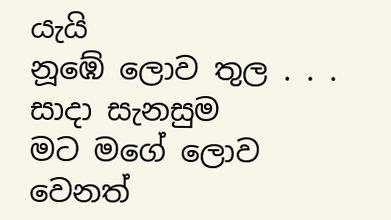යැයි
නූඹේ ලොව තුල . . .
සාදා සැනසුම
මට මගේ ලොව
වෙනත්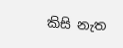කිසි නැත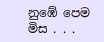නුඹේ පෙම මිස . . .